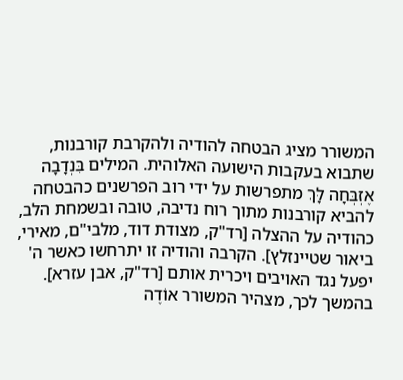המשורר מציג הבטחה להודיה ולהקרבת קורבנות, שתבוא בעקבות הישועה האלוהית. המילים בִּנְדָבָה אֶזְבְּחָה לָּךְ מתפרשות על ידי רוב הפרשנים כהבטחה להביא קורבנות מתוך רוח נדיבה, טובה ובשמחת הלב, כהודיה על ההצלה [רד"ק, מצודת דוד, מלבי"ם, מאירי, ביאור שטיינזלץ]. הקרבה והודיה זו יתרחשו כאשר ה' יפעל נגד האויבים ויכרית אותם [רד"ק, אבן עזרא].
בהמשך לכך, מצהיר המשורר אוֹדֶה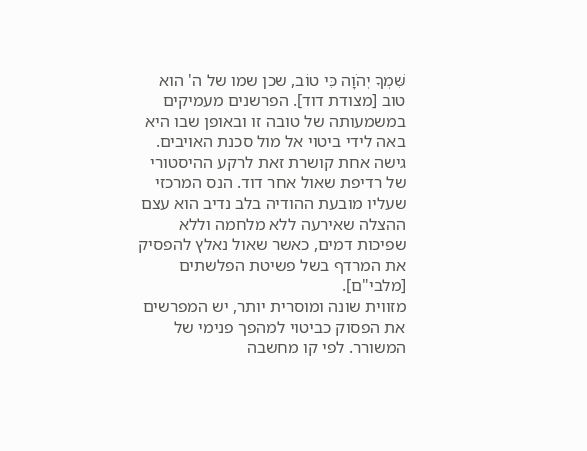שִּׁמְךָ יְהֹוָה כִּי טוֹב, שכן שמו של ה' הוא טוב [מצודת דוד]. הפרשנים מעמיקים במשמעותה של טובה זו ובאופן שבו היא באה לידי ביטוי אל מול סכנת האויבים. גישה אחת קושרת זאת לרקע ההיסטורי של רדיפת שאול אחר דוד. הנס המרכזי שעליו מובעת ההודיה בלב נדיב הוא עצם ההצלה שאירעה ללא מלחמה וללא שפיכות דמים, כאשר שאול נאלץ להפסיק את המרדף בשל פשיטת הפלשתים [מלבי"ם].
מזווית שונה ומוסרית יותר, יש המפרשים את הפסוק כביטוי למהפך פנימי של המשורר. לפי קו מחשבה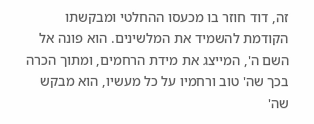זה, דוד חוזר בו מכעסו ההחלטי ומבקשתו הקודמת להשמיד את המלשינים. הוא פונה אל השם ה', המייצג את מידת הרחמים, ומתוך הכרה בכך שה' טוב ורחמיו על כל מעשיו, הוא מבקש שה'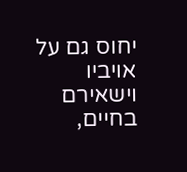יחוס גם על אויביו וישאירם בחיים,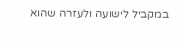במקביל לישועה ולעזרה שהוא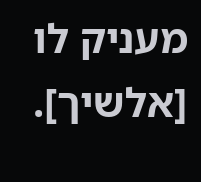מעניק לו [אלשיך].